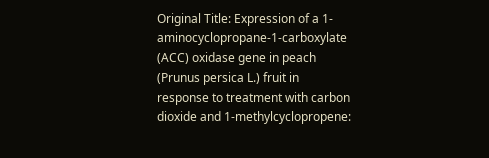Original Title: Expression of a 1-aminocyclopropane-1-carboxylate (ACC) oxidase gene in peach (Prunus persica L.) fruit in response to treatment with carbon dioxide and 1-methylcyclopropene: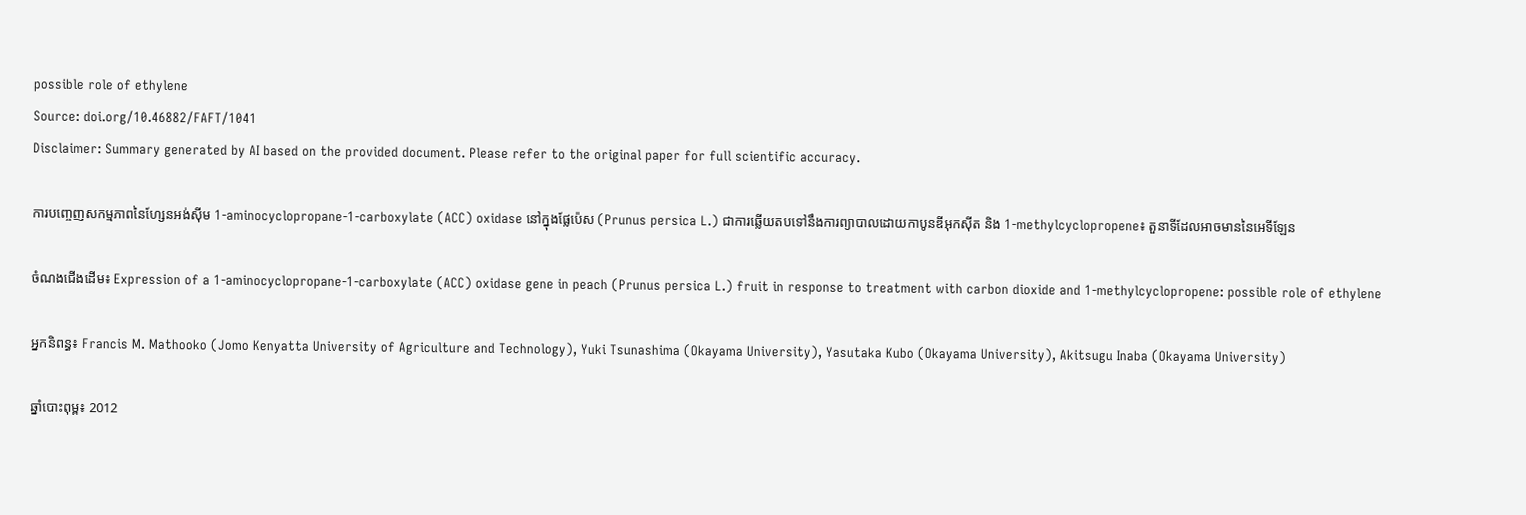possible role of ethylene
Source: doi.org/10.46882/FAFT/1041
Disclaimer: Summary generated by AI based on the provided document. Please refer to the original paper for full scientific accuracy.

ការបញ្ចេញសកម្មភាពនៃហ្សែនអង់ស៊ីម 1-aminocyclopropane-1-carboxylate (ACC) oxidase នៅក្នុងផ្លែប៉េស (Prunus persica L.) ជាការឆ្លើយតបទៅនឹងការព្យាបាលដោយកាបូនឌីអុកស៊ីត និង 1-methylcyclopropene៖ តួនាទីដែលអាចមាននៃអេទីឡែន

ចំណងជើងដើម៖ Expression of a 1-aminocyclopropane-1-carboxylate (ACC) oxidase gene in peach (Prunus persica L.) fruit in response to treatment with carbon dioxide and 1-methylcyclopropene: possible role of ethylene

អ្នកនិពន្ធ៖ Francis M. Mathooko (Jomo Kenyatta University of Agriculture and Technology), Yuki Tsunashima (Okayama University), Yasutaka Kubo (Okayama University), Akitsugu Inaba (Okayama University)

ឆ្នាំបោះពុម្ព៖ 2012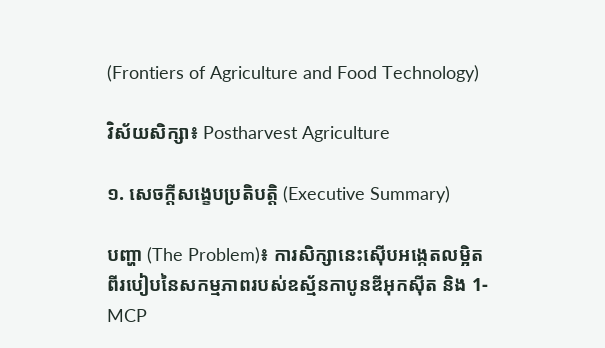(Frontiers of Agriculture and Food Technology)

វិស័យសិក្សា៖ Postharvest Agriculture

១. សេចក្តីសង្ខេបប្រតិបត្តិ (Executive Summary)

បញ្ហា (The Problem)៖ ការសិក្សានេះស៊ើបអង្កេតលម្អិតពីរបៀបនៃសកម្មភាពរបស់ឧស្ម័នកាបូនឌីអុកស៊ីត និង 1-MCP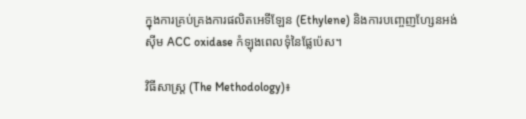ក្នុងការគ្រប់គ្រងការផលិតអេទីឡែន (Ethylene) និងការបញ្ចេញហ្សែនអង់ស៊ីម ACC oxidase កំឡុងពេលទុំនៃផ្លែប៉េស។

វិធីសាស្ត្រ (The Methodology)៖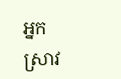អ្នកស្រាវ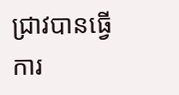ជ្រាវបានធ្វើការ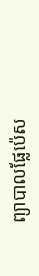ព្យាបាលផ្លែប៉េស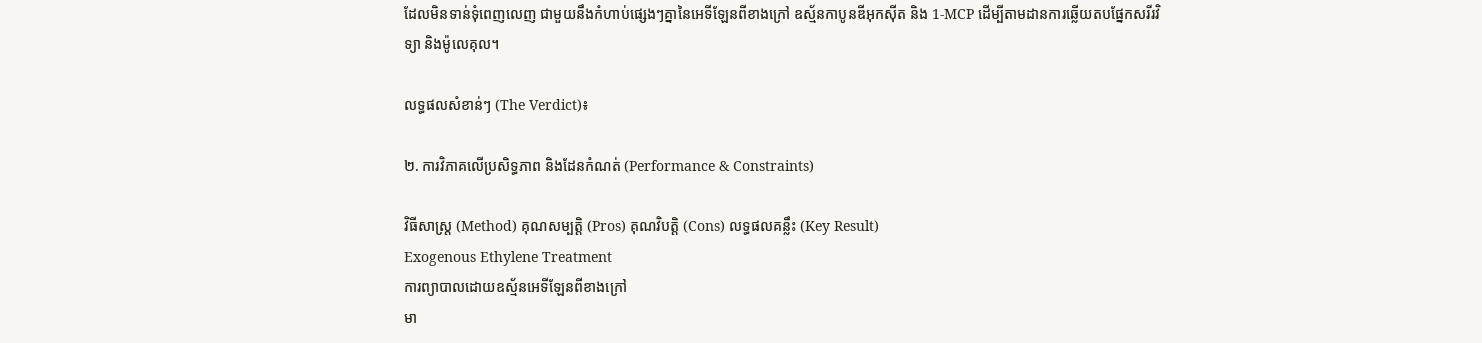ដែលមិនទាន់ទុំពេញលេញ ជាមួយនឹងកំហាប់ផ្សេងៗគ្នានៃអេទីឡែនពីខាងក្រៅ ឧស្ម័នកាបូនឌីអុកស៊ីត និង 1-MCP ដើម្បីតាមដានការឆ្លើយតបផ្នែកសរីរវិទ្យា និងម៉ូលេគុល។

លទ្ធផលសំខាន់ៗ (The Verdict)៖

២. ការវិភាគលើប្រសិទ្ធភាព និងដែនកំណត់ (Performance & Constraints)

វិធីសាស្ត្រ (Method) គុណសម្បត្តិ (Pros) គុណវិបត្តិ (Cons) លទ្ធផលគន្លឹះ (Key Result)
Exogenous Ethylene Treatment
ការព្យាបាលដោយឧស្ម័នអេទីឡែនពីខាងក្រៅ
មា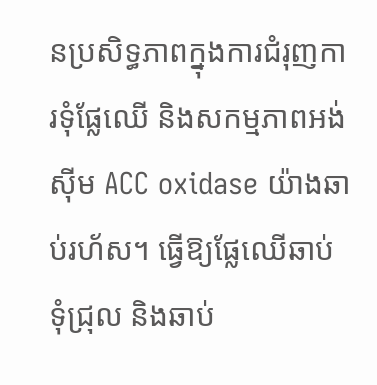នប្រសិទ្ធភាពក្នុងការជំរុញការទុំផ្លែឈើ និងសកម្មភាពអង់ស៊ីម ACC oxidase យ៉ាងឆាប់រហ័ស។ ធ្វើឱ្យផ្លែឈើឆាប់ទុំជ្រុល និងឆាប់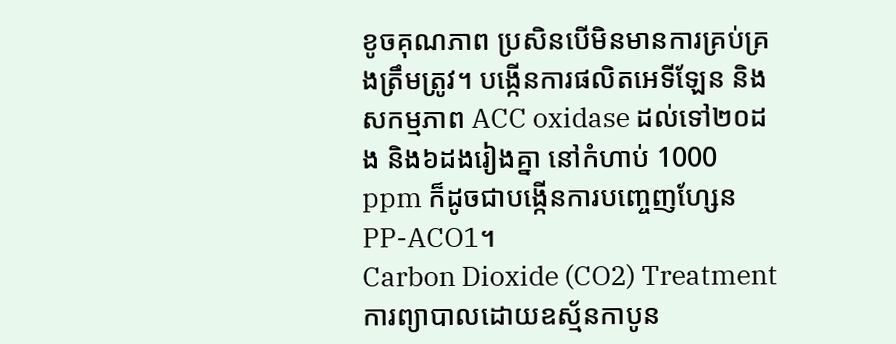ខូចគុណភាព ប្រសិនបើមិនមានការគ្រប់គ្រងត្រឹមត្រូវ។ បង្កើនការផលិតអេទីឡែន និងសកម្មភាព ACC oxidase ដល់ទៅ២០ដង និង៦ដងរៀងគ្នា នៅកំហាប់ 1000 ppm ក៏ដូចជាបង្កើនការបញ្ចេញហ្សែន PP-ACO1។
Carbon Dioxide (CO2) Treatment
ការព្យាបាលដោយឧស្ម័នកាបូន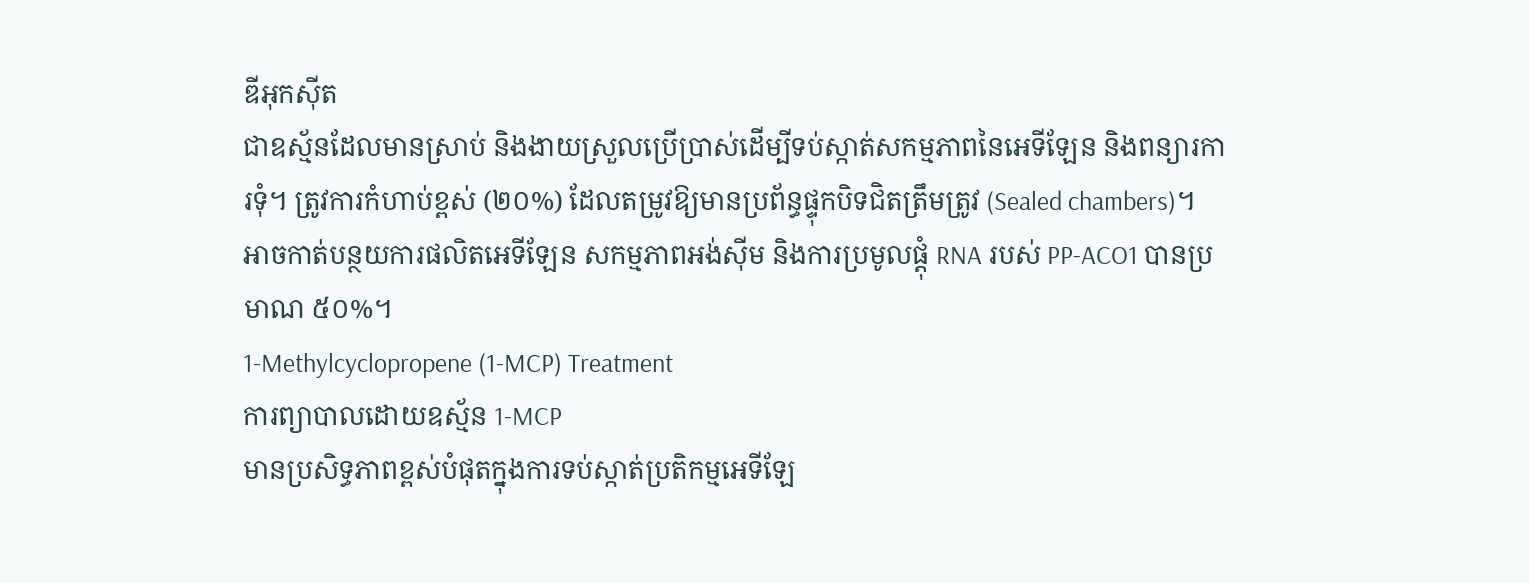ឌីអុកស៊ីត
ជាឧស្ម័នដែលមានស្រាប់ និងងាយស្រួលប្រើប្រាស់ដើម្បីទប់ស្កាត់សកម្មភាពនៃអេទីឡែន និងពន្យារការទុំ។ ត្រូវការកំហាប់ខ្ពស់ (២០%) ដែលតម្រូវឱ្យមានប្រព័ន្ធផ្ទុកបិទជិតត្រឹមត្រូវ (Sealed chambers)។ អាចកាត់បន្ថយការផលិតអេទីឡែន សកម្មភាពអង់ស៊ីម និងការប្រមូលផ្តុំ RNA របស់ PP-ACO1 បានប្រមាណ ៥០%។
1-Methylcyclopropene (1-MCP) Treatment
ការព្យាបាលដោយឧស្ម័ន 1-MCP
មានប្រសិទ្ធភាពខ្ពស់បំផុតក្នុងការទប់ស្កាត់ប្រតិកម្មអេទីឡែ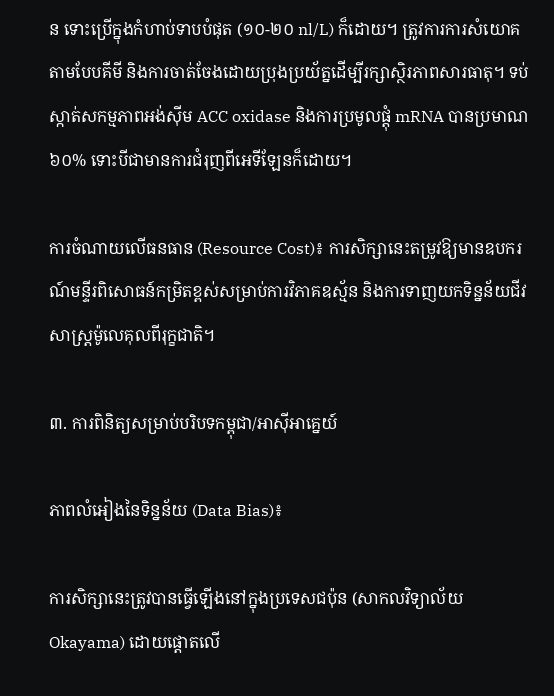ន ទោះប្រើក្នុងកំហាប់ទាបបំផុត (១០-២០ nl/L) ក៏ដោយ។ ត្រូវការការសំយោគតាមបែបគីមី និងការចាត់ចែងដោយប្រុងប្រយ័ត្នដើម្បីរក្សាស្ថិរភាពសារធាតុ។ ទប់ស្កាត់សកម្មភាពអង់ស៊ីម ACC oxidase និងការប្រមូលផ្តុំ mRNA បានប្រមាណ ៦០% ទោះបីជាមានការជំរុញពីអេទីឡែនក៏ដោយ។

ការចំណាយលើធនធាន (Resource Cost)៖ ការសិក្សានេះតម្រូវឱ្យមានឧបករណ៍មន្ទីរពិសោធន៍កម្រិតខ្ពស់សម្រាប់ការវិភាគឧស្ម័ន និងការទាញយកទិន្នន័យជីវសាស្ត្រម៉ូលេគុលពីរុក្ខជាតិ។

៣. ការពិនិត្យសម្រាប់បរិបទកម្ពុជា/អាស៊ីអាគ្នេយ៍

ភាពលំអៀងនៃទិន្នន័យ (Data Bias)៖

ការសិក្សានេះត្រូវបានធ្វើឡើងនៅក្នុងប្រទេសជប៉ុន (សាកលវិទ្យាល័យ Okayama) ដោយផ្តោតលើ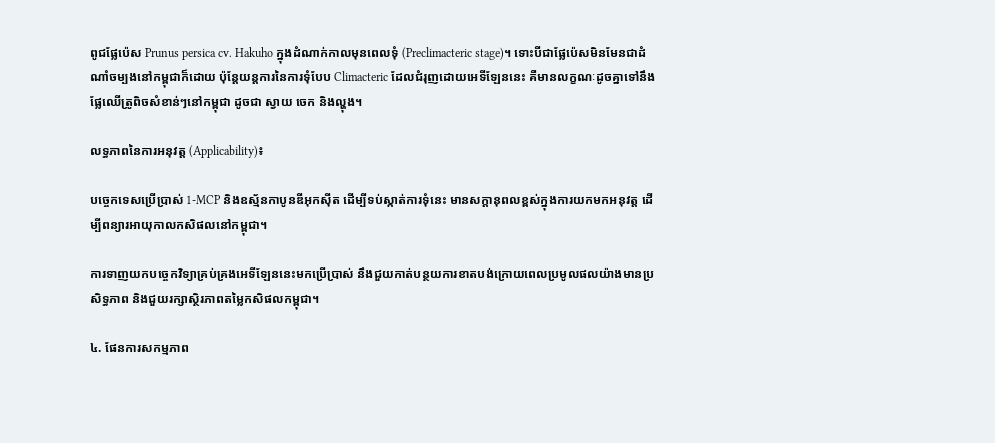ពូជផ្លែប៉េស Prunus persica cv. Hakuho ក្នុងដំណាក់កាលមុនពេលទុំ (Preclimacteric stage)។ ទោះបីជាផ្លែប៉េសមិនមែនជាដំណាំចម្បងនៅកម្ពុជាក៏ដោយ ប៉ុន្តែយន្តការនៃការទុំបែប Climacteric ដែលជំរុញដោយអេទីឡែននេះ គឺមានលក្ខណៈដូចគ្នាទៅនឹងផ្លែឈើត្រូពិចសំខាន់ៗនៅកម្ពុជា ដូចជា ស្វាយ ចេក និងល្ហុង។

លទ្ធភាពនៃការអនុវត្ត (Applicability)៖

បច្ចេកទេសប្រើប្រាស់ 1-MCP និងឧស្ម័នកាបូនឌីអុកស៊ីត ដើម្បីទប់ស្កាត់ការទុំនេះ មានសក្តានុពលខ្ពស់ក្នុងការយកមកអនុវត្ត ដើម្បីពន្យារអាយុកាលកសិផលនៅកម្ពុជា។

ការទាញយកបច្ចេកវិទ្យាគ្រប់គ្រងអេទីឡែននេះមកប្រើប្រាស់ នឹងជួយកាត់បន្ថយការខាតបង់ក្រោយពេលប្រមូលផលយ៉ាងមានប្រសិទ្ធភាព និងជួយរក្សាស្ថិរភាពតម្លៃកសិផលកម្ពុជា។

៤. ផែនការសកម្មភាព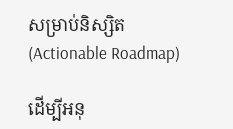សម្រាប់និស្សិត (Actionable Roadmap)

ដើម្បីអនុ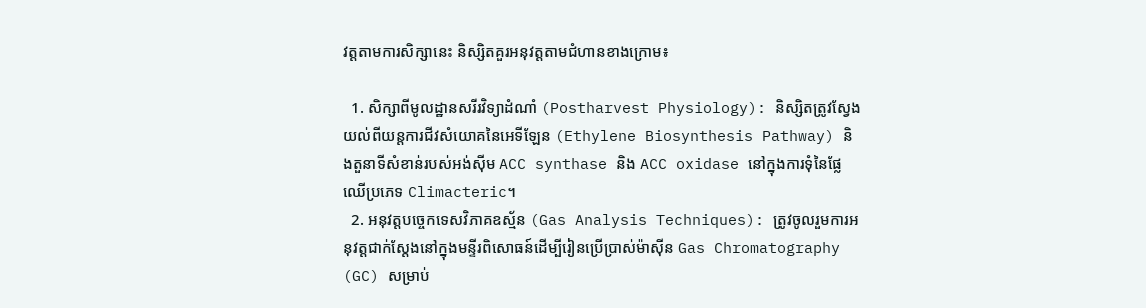វត្តតាមការសិក្សានេះ និស្សិតគួរអនុវត្តតាមជំហានខាងក្រោម៖

  1. សិក្សាពីមូលដ្ឋានសរីរវិទ្យាដំណាំ (Postharvest Physiology): និស្សិតត្រូវស្វែងយល់ពីយន្តការជីវសំយោគនៃអេទីឡែន (Ethylene Biosynthesis Pathway) និងតួនាទីសំខាន់របស់អង់ស៊ីម ACC synthase និង ACC oxidase នៅក្នុងការទុំនៃផ្លែឈើប្រភេទ Climacteric។
  2. អនុវត្តបច្ចេកទេសវិភាគឧស្ម័ន (Gas Analysis Techniques): ត្រូវចូលរួមការអនុវត្តជាក់ស្តែងនៅក្នុងមន្ទីរពិសោធន៍ដើម្បីរៀនប្រើប្រាស់ម៉ាស៊ីន Gas Chromatography (GC) សម្រាប់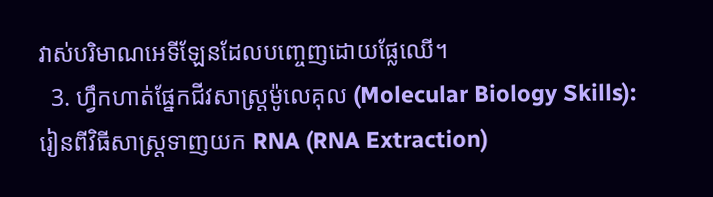វាស់បរិមាណអេទីឡែនដែលបញ្ចេញដោយផ្លែឈើ។
  3. ហ្វឹកហាត់ផ្នែកជីវសាស្ត្រម៉ូលេគុល (Molecular Biology Skills): រៀនពីវិធីសាស្ត្រទាញយក RNA (RNA Extraction)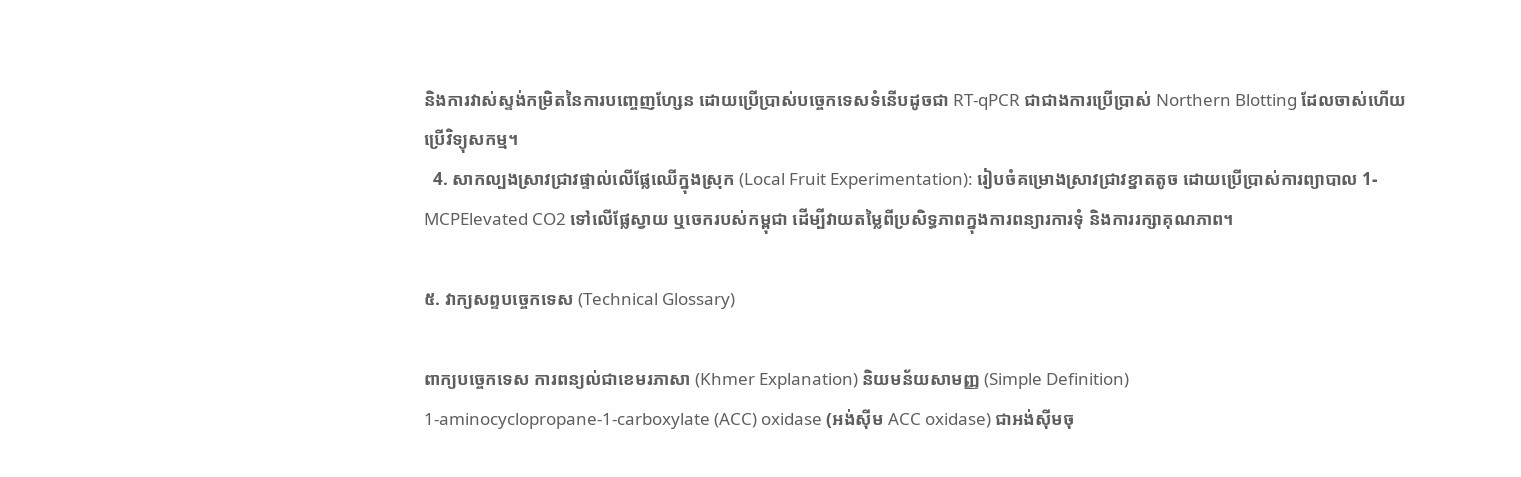និងការវាស់ស្ទង់កម្រិតនៃការបញ្ចេញហ្សែន ដោយប្រើប្រាស់បច្ចេកទេសទំនើបដូចជា RT-qPCR ជាជាងការប្រើប្រាស់ Northern Blotting ដែលចាស់ហើយប្រើវិទ្យុសកម្ម។
  4. សាកល្បងស្រាវជ្រាវផ្ទាល់លើផ្លែឈើក្នុងស្រុក (Local Fruit Experimentation): រៀបចំគម្រោងស្រាវជ្រាវខ្នាតតូច ដោយប្រើប្រាស់ការព្យាបាល 1-MCPElevated CO2 ទៅលើផ្លែស្វាយ ឬចេករបស់កម្ពុជា ដើម្បីវាយតម្លៃពីប្រសិទ្ធភាពក្នុងការពន្យារការទុំ និងការរក្សាគុណភាព។

៥. វាក្យសព្ទបច្ចេកទេស (Technical Glossary)

ពាក្យបច្ចេកទេស ការពន្យល់ជាខេមរភាសា (Khmer Explanation) និយមន័យសាមញ្ញ (Simple Definition)
1-aminocyclopropane-1-carboxylate (ACC) oxidase (អង់ស៊ីម ACC oxidase) ជាអង់ស៊ីមចុ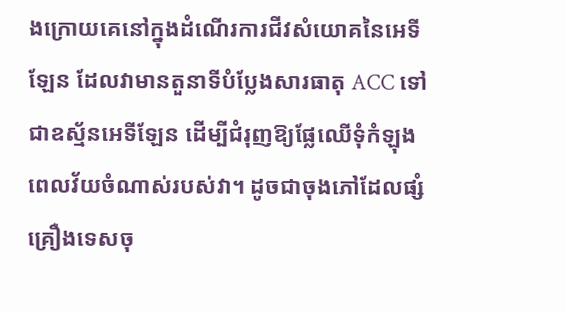ងក្រោយគេនៅក្នុងដំណើរការជីវសំយោគនៃអេទីឡែន ដែលវាមានតួនាទីបំប្លែងសារធាតុ ACC ទៅជាឧស្ម័នអេទីឡែន ដើម្បីជំរុញឱ្យផ្លែឈើទុំកំឡុងពេលវ័យចំណាស់របស់វា។ ដូចជាចុងភៅដែលផ្សំគ្រឿងទេសចុ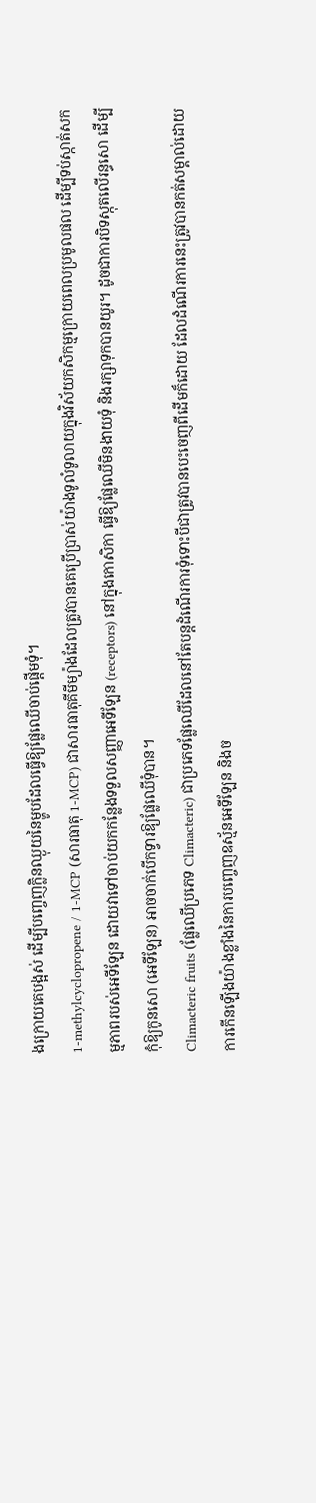ងក្រោយគេបង្អស់ ដើម្បីបញ្ចេញក្លិនឈ្ងុយនៃម្ហូបដែលធ្វើឱ្យផ្លែឈើចាប់ផ្តើមទុំ។
1-methylcyclopropene / 1-MCP (សារធាតុ 1-MCP) ជាសារធាតុគីមីម្យ៉ាងដែលត្រូវបានគេប្រើប្រាស់យ៉ាងទូលំទូលាយក្នុងវិស័យកសិកម្មក្រោយពេលប្រមូលផល ដើម្បីទប់ស្កាត់សកម្មភាពរបស់អេទីឡែន ដោយវាទៅចាប់យកកន្លែងទទួលសញ្ញាអេទីឡែន (receptors) នៅក្នុងកោសិកា ធ្វើឱ្យផ្លែឈើមិនងាយទុំ និងរក្សាទុកបានយូរ។ ដូចជាការបិទស្កុតលើរន្ធសោ ដើម្បីកុំឱ្យកូនសោ (អេទីឡែន) អាចចាក់បើកទ្វារឱ្យផ្លែឈើទុំបាន។
Climacteric fruits (ផ្លែឈើប្រភេទ Climacteric) ជាប្រភេទផ្លែឈើដែលនៅតែបន្តដំណើរការទុំទោះបីជាត្រូវបានបេះចេញពីដើមក៏ដោយ ដែលដំណើរការនេះត្រូវបានកត់សម្គាល់ដោយការកើនឡើងយ៉ាងខ្លាំងនៃការបញ្ចេញឧស្ម័នអេទីឡែន និងច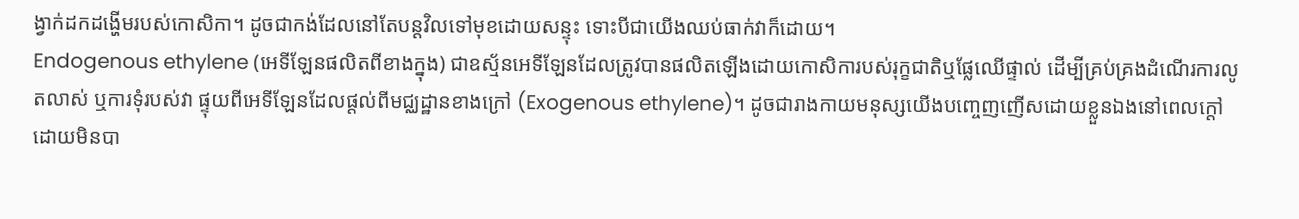ង្វាក់ដកដង្ហើមរបស់កោសិកា។ ដូចជាកង់ដែលនៅតែបន្តវិលទៅមុខដោយសន្ទុះ ទោះបីជាយើងឈប់ធាក់វាក៏ដោយ។
Endogenous ethylene (អេទីឡែនផលិតពីខាងក្នុង) ជាឧស្ម័នអេទីឡែនដែលត្រូវបានផលិតឡើងដោយកោសិការបស់រុក្ខជាតិឬផ្លែឈើផ្ទាល់ ដើម្បីគ្រប់គ្រងដំណើរការលូតលាស់ ឬការទុំរបស់វា ផ្ទុយពីអេទីឡែនដែលផ្តល់ពីមជ្ឈដ្ឋានខាងក្រៅ (Exogenous ethylene)។ ដូចជារាងកាយមនុស្សយើងបញ្ចេញញើសដោយខ្លួនឯងនៅពេលក្តៅ ដោយមិនបា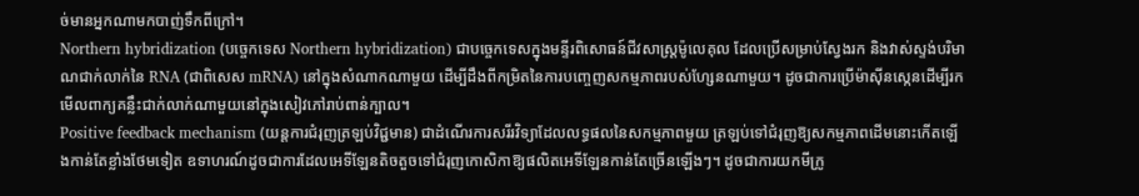ច់មានអ្នកណាមកបាញ់ទឹកពីក្រៅ។
Northern hybridization (បច្ចេកទេស Northern hybridization) ជាបច្ចេកទេសក្នុងមន្ទីរពិសោធន៍ជីវសាស្ត្រម៉ូលេគុល ដែលប្រើសម្រាប់ស្វែងរក និងវាស់ស្ទង់បរិមាណជាក់លាក់នៃ RNA (ជាពិសេស mRNA) នៅក្នុងសំណាកណាមួយ ដើម្បីដឹងពីកម្រិតនៃការបញ្ចេញសកម្មភាពរបស់ហ្សែនណាមួយ។ ដូចជាការប្រើម៉ាស៊ីនស្កេនដើម្បីរកមើលពាក្យគន្លឹះជាក់លាក់ណាមួយនៅក្នុងសៀវភៅរាប់ពាន់ក្បាល។
Positive feedback mechanism (យន្តការជំរុញត្រឡប់វិជ្ជមាន) ជាដំណើរការសរីរវិទ្យាដែលលទ្ធផលនៃសកម្មភាពមួយ ត្រឡប់ទៅជំរុញឱ្យសកម្មភាពដើមនោះកើតឡើងកាន់តែខ្លាំងថែមទៀត ឧទាហរណ៍ដូចជាការដែលអេទីឡែនតិចតួចទៅជំរុញកោសិកាឱ្យផលិតអេទីឡែនកាន់តែច្រើនឡើងៗ។ ដូចជាការយកមីក្រូ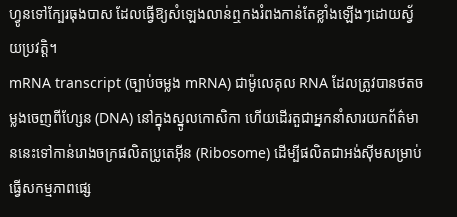ហ្វូនទៅក្បែរធុងបាស ដែលធ្វើឱ្យសំឡេងលាន់ឮកងរំពងកាន់តែខ្លាំងឡើងៗដោយស្វ័យប្រវត្តិ។
mRNA transcript (ច្បាប់ចម្លង mRNA) ជាម៉ូលេគុល RNA ដែលត្រូវបានថតចម្លងចេញពីហ្សែន (DNA) នៅក្នុងស្នូលកោសិកា ហើយដើរតួជាអ្នកនាំសារយកព័ត៌មាននេះទៅកាន់រោងចក្រផលិតប្រូតេអ៊ីន (Ribosome) ដើម្បីផលិតជាអង់ស៊ីមសម្រាប់ធ្វើសកម្មភាពផ្សេ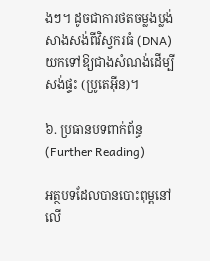ងៗ។ ដូចជាការថតចម្លងប្លង់សាងសង់ពីវិស្វករធំ (DNA) យកទៅឱ្យជាងសំណង់ដើម្បីសង់ផ្ទះ (ប្រូតេអ៊ីន)។

៦. ប្រធានបទពាក់ព័ន្ធ (Further Reading)

អត្ថបទដែលបានបោះពុម្ពនៅលើ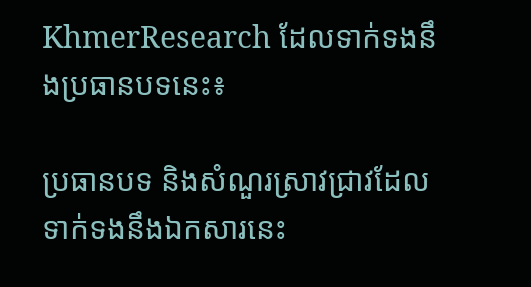KhmerResearch ដែលទាក់ទងនឹងប្រធានបទនេះ៖

ប្រធានបទ និងសំណួរស្រាវជ្រាវដែលទាក់ទងនឹងឯកសារនេះ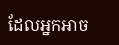ដែលអ្នកអាច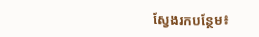ស្វែងរកបន្ថែម៖